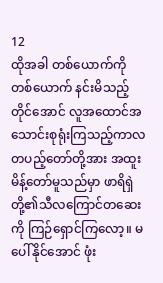12
ထိုအခါ တစ်ယောက်ကိုတစ်ယောက် နင်းမိသည့်တိုင်အောင် လူအထောင်အသောင်းစုရုံးကြသည့်ကာလ တပည့်တော်တို့အား အထူးမိန့်တော်မူသည်မှာ ဖာရိရှဲတို့၏သီလကြောင်တဆေးကို ကြဉ်ရှောင်ကြလော့။ မပေါ်နိုင်အောင် ဖုံး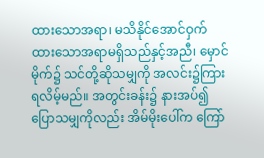ထားသောအရာ၊ မသိနိုင်အောင်ဝှက်ထားသောအရာမရှိသည်နှင့်အညီ၊ မှောင်မိုက်၌ သင်တို့ဆိုသမျှကို အလင်း၌ကြားရလိမ့်မည်။ အတွင်းခန်း၌ နားအပ်၍ပြောသမျှကိုလည်း အိမ်မိုးပေါ်က ကြော်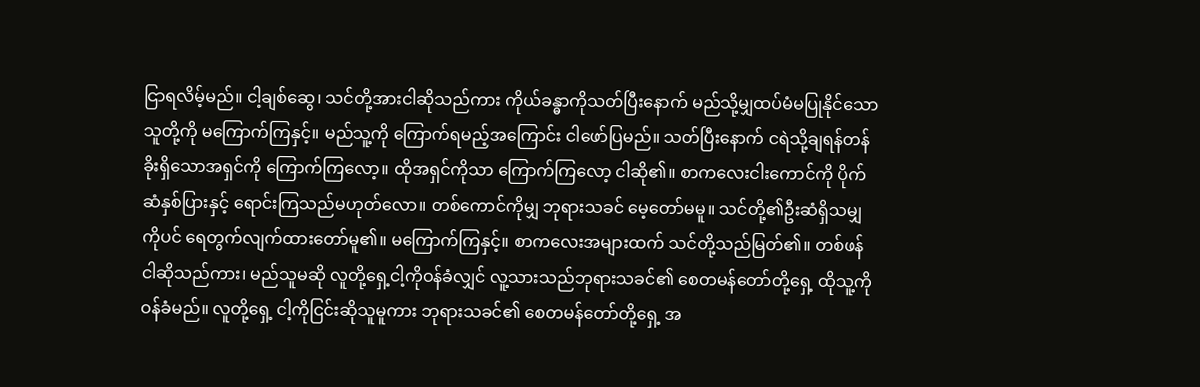ငြာရလိမ့်မည်။ ငါ့ချစ်ဆွေ၊ သင်တို့အားငါဆိုသည်ကား ကိုယ်ခန္ဓာကိုသတ်ပြီးနောက် မည်သို့မျှထပ်မံမပြုနိုင်သော သူတို့ကို မကြောက်ကြနှင့်။ မည်သူ့ကို ကြောက်ရမည့်အကြောင်း ငါဖော်ပြမည်။ သတ်ပြီးနောက် ငရဲသို့ချရန်တန်ခိုးရှိသောအရှင်ကို ကြောက်ကြလော့။ ထိုအရှင်ကိုသာ ကြောက်ကြလော့ ငါဆို၏။ စာကလေးငါးကောင်ကို ပိုက်ဆံနှစ်ပြားနှင့် ရောင်းကြသည်မဟုတ်လော။ တစ်ကောင်ကိုမျှ ဘုရားသခင် မေ့တော်မမူ။ သင်တို့၏ဦးဆံရှိသမျှကိုပင် ရေတွက်လျက်ထားတော်မူ၏။ မကြောက်ကြနှင့်။ စာကလေးအများထက် သင်တို့သည်မြတ်၏။ တစ်ဖန်ငါဆိုသည်ကား၊ မည်သူမဆို လူတို့ရှေ့ငါ့ကိုဝန်ခံလျှင် လူ့သားသည်ဘုရားသခင်၏ စေတမန်တော်တို့ရှေ့ ထိုသူ့ကိုဝန်ခံမည်။ လူတို့ရှေ့ ငါ့ကိုငြင်းဆိုသူမူကား ဘုရားသခင်၏ စေတမန်တော်တို့ရှေ့ အ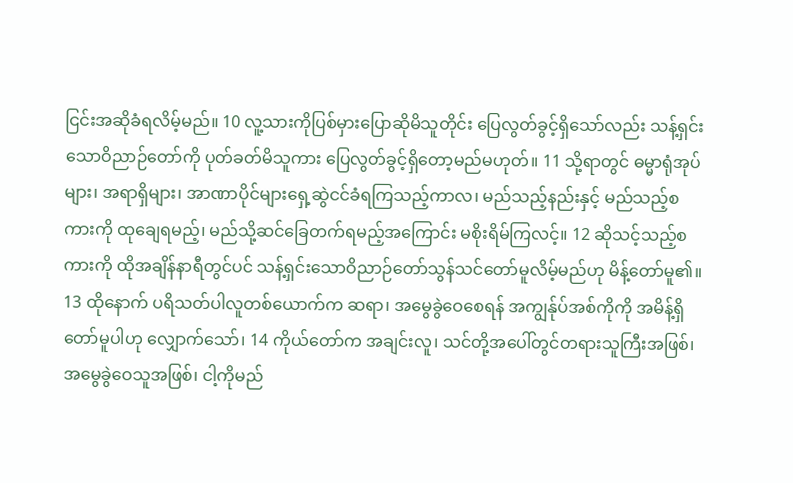ငြင်းအဆိုခံရလိမ့်မည်။ 10 လူ့သားကိုပြစ်မှားပြောဆိုမိသူတိုင်း ပြေလွတ်ခွင့်ရှိသော်လည်း သန့်ရှင်းသောဝိညာဉ်တော်ကို ပုတ်ခတ်မိသူကား ပြေလွတ်ခွင့်ရှိတော့မည်မဟုတ်။ 11 သို့ရာတွင် ဓမ္မာရုံအုပ်များ၊ အရာရှိများ၊ အာဏာပိုင်များရှေ့ဆွဲငင်ခံရကြသည့်ကာလ၊ မည်သည့်နည်းနှင့် မည်သည့်စကားကို ထုချေရမည့်၊ မည်သို့ဆင်ခြေတက်ရမည့်အကြောင်း မစိုးရိမ်ကြလင့်။ 12 ဆိုသင့်သည့်စကားကို ထိုအချိန်နာရီတွင်ပင် သန့်ရှင်းသောဝိညာဉ်တော်သွန်သင်တော်မူလိမ့်မည်ဟု မိန့်တော်မူ၏။
13 ထိုနောက် ပရိသတ်ပါလူတစ်ယောက်က ဆရာ၊ အမွေခွဲဝေစေရန် အကျွန်ုပ်အစ်ကိုကို အမိန့်ရှိတော်မူပါဟု လျှောက်သော်၊ 14 ကိုယ်တော်က အချင်းလူ၊ သင်တို့အပေါ်တွင်တရားသူကြီးအဖြစ်၊ အမွေခွဲဝေသူအဖြစ်၊ ငါ့ကိုမည်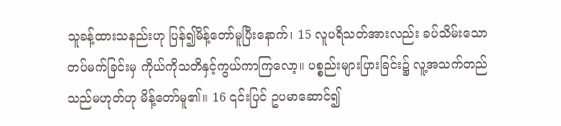သူခန့်ထားသနည်းဟု ပြန်၍မိန့်တော်မူပြီးနောက်၊ 15 လူပရိသတ်အားလည်း ခပ်သိမ်းသောတပ်မက်ခြင်းမှ ကိုယ်ကိုသတိနှင့်ကွယ်ကာကြလော့။ ပစ္စည်းများပြားခြင်း၌ လူ့အသက်တည်သည်မဟုတ်ဟု မိန့်တော်မူ၏။ 16 ၎င်းပြင် ဥပမာဆောင်၍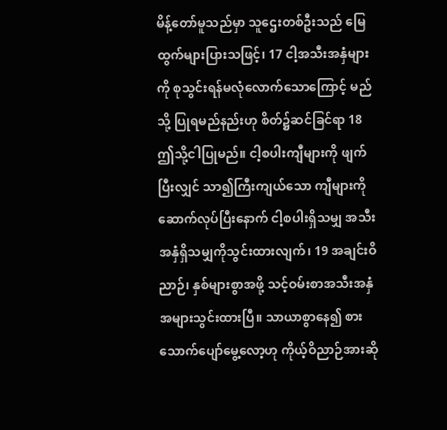မိန့်တော်မူသည်မှာ သူဌေးတစ်ဦးသည် မြေထွက်များပြားသဖြင့်၊ 17 ငါ့အသီးအနှံများကို စုသွင်းရန်မလုံလောက်သောကြောင့် မည်သို့ ပြုရမည်နည်းဟု စိတ်၌ဆင်ခြင်ရာ 18 ဤသို့ငါပြုမည်။ ငါ့စပါးကျီများကို ဖျက်ပြီးလျှင် သာ၍ကြီးကျယ်သော ကျီများကို ဆောက်လုပ်ပြီးနောက် ငါ့စပါးရှိသမျှ အသီးအနှံရှိသမျှကိုသွင်းထားလျက်၊ 19 အချင်းဝိညာဉ်၊ နှစ်များစွာအဖို့ သင့်ဝမ်းစာအသီးအနှံအများသွင်းထားပြီ။ သာယာစွာနေ၍ စားသောက်ပျော်မွေ့လော့ဟု ကိုယ့်ဝိညာဉ်အားဆို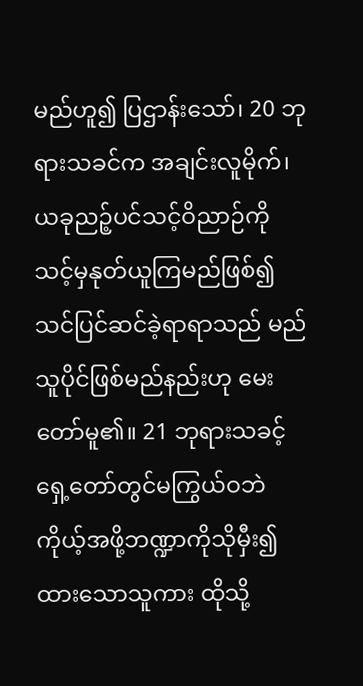မည်ဟူ၍ ပြဌာန်းသော်၊ 20 ဘုရားသခင်က အချင်းလူမိုက်၊ ယခုညဉ့်ပင်သင့်ဝိညာဉ်ကို သင့်မှနုတ်ယူကြမည်ဖြစ်၍ သင်ပြင်ဆင်ခဲ့ရာရာသည် မည်သူပိုင်ဖြစ်မည်နည်းဟု မေးတော်မူ၏။ 21 ဘုရားသခင့်ရှေ့တော်တွင်မကြွယ်ဝဘဲ ကိုယ့်အဖို့ဘဏ္ဍာကိုသိုမှီး၍ထားသောသူကား ထိုသို့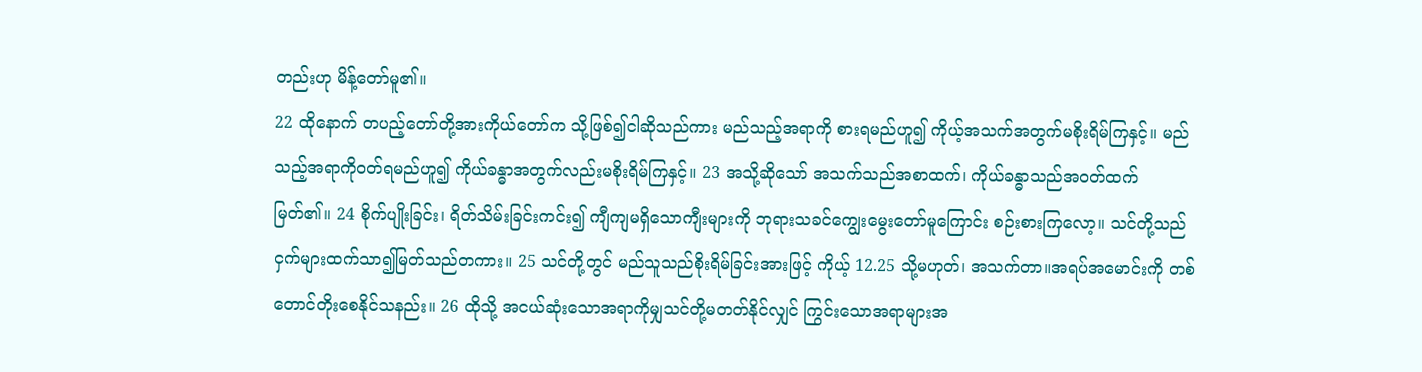တည်းဟု မိန့်တော်မူ၏။
22 ထိုနောက် တပည့်တော်တို့အားကိုယ်တော်က သို့ဖြစ်၍ငါဆိုသည်ကား မည်သည့်အရာကို စားရမည်ဟူ၍ ကိုယ့်အသက်အတွက်မစိုးရိမ်ကြနှင့်။ မည်သည့်အရာကိုဝတ်ရမည်ဟူ၍ ကိုယ်ခန္ဓာအတွက်လည်းမစိုးရိမ်ကြနှင့်။ 23 အသို့ဆိုသော် အသက်သည်အစာထက်၊ ကိုယ်ခန္ဓာသည်အဝတ်ထက် မြတ်၏။ 24 စိုက်ပျိုးခြင်း၊ ရိတ်သိမ်းခြင်းကင်း၍ ကျီကျမရှိသောကျီးများကို ဘုရားသခင်ကျွေးမွေးတော်မူကြောင်း စဉ်းစားကြလော့။ သင်တို့သည် ငှက်များထက်သာ၍မြတ်သည်တကား။ 25 သင်တို့တွင် မည်သူသည်စိုးရိမ်ခြင်းအားဖြင့် ကိုယ့် 12.25 သို့မဟုတ်၊ အသက်တာ။အရပ်အမောင်းကို တစ်တောင်တိုးစေနိုင်သနည်း။ 26 ထိုသို့ အငယ်ဆုံးသောအရာကိုမျှသင်တို့မတတ်နိုင်လျှင် ကြွင်းသောအရာများအ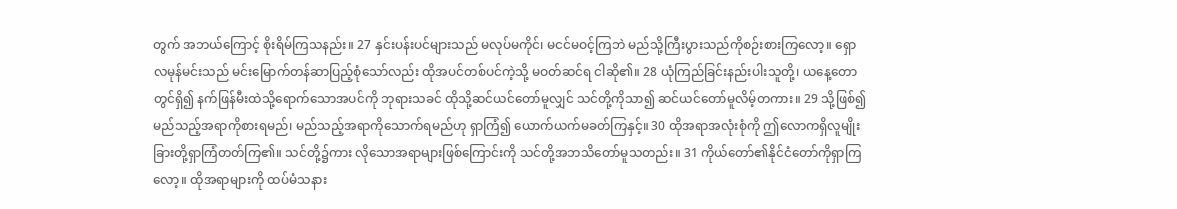တွက် အဘယ်ကြောင့် စိုးရိမ်ကြသနည်း။ 27 နှင်းပန်းပင်များသည် မလုပ်မကိုင်၊ မငင်မဝင့်ကြဘဲ မည်သို့ကြီးပွားသည်ကိုစဉ်းစားကြလော့။ ရှောလမုန်မင်းသည် မင်းမြောက်တန်ဆာပြည့်စုံသော်လည်း ထိုအပင်တစ်ပင်ကဲ့သို့ မဝတ်ဆင်ရ ငါဆို၏။ 28 ယုံကြည်ခြင်းနည်းပါးသူတို့၊ ယနေ့တောတွင်ရှိ၍ နက်ဖြန်မီးထဲသို့ရောက်သောအပင်ကို ဘုရားသခင် ထိုသို့ဆင်ယင်တော်မူလျှင် သင်တို့ကိုသာ၍ ဆင်ယင်တော်မူလိမ့်တကား။ 29 သို့ဖြစ်၍ မည်သည့်အရာကိုစားရမည်၊ မည်သည့်အရာကိုသောက်ရမည်ဟု ရှာကြံ၍ ယောက်ယက်မခတ်ကြနှင့်။ 30 ထိုအရာအလုံးစုံကို ဤလောကရှိလူမျိုးခြားတို့ရှာကြံတတ်ကြ၏။ သင်တို့၌ကား လိုသောအရာများဖြစ်ကြောင်းကို သင်တို့အဘသိတော်မူသတည်း။ 31 ကိုယ်တော်၏နိုင်ငံတော်ကိုရှာကြလော့။ ထိုအရာများကို ထပ်မံသနား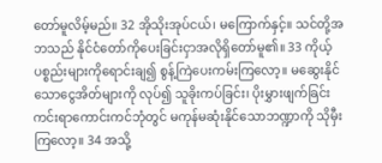တော်မူလိမ့်မည်။ 32 အိုသိုးအုပ်ငယ်၊ မကြောက်နှင့်။ သင်တို့အဘသည် နိုင်ငံတော်ကိုပေးခြင်းငှာအလိုရှိတော်မူ၏။ 33 ကိုယ့်ပစ္စည်းများကိုရောင်းချ၍ စွန့်ကြဲပေးကမ်းကြလော့။ မဆွေးနိုင်သောငွေအိတ်များကို လုပ်၍ သူခိုးကပ်ခြင်း၊ ပိုးမွှားဖျက်ခြင်းကင်းရာကောင်းကင်ဘုံတွင် မကုန်မဆုံးနိုင်သောဘဏ္ဍာကို သိုမှီးကြလော့။ 34 အသို့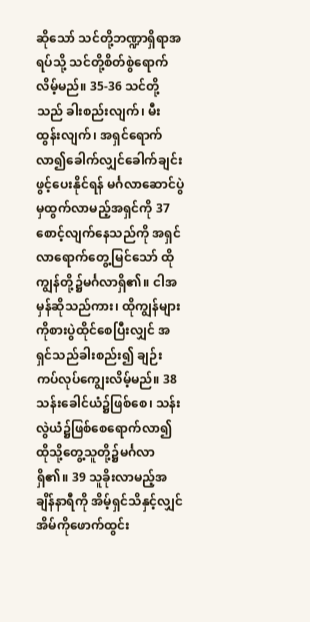ဆိုသော် သင်တို့ဘဏ္ဍာရှိရာအရပ်သို့ သင်တို့စိတ်စွဲရောက်လိမ့်မည်။ 35-36 သင်တို့သည် ခါးစည်းလျက်၊ မီးထွန်းလျက်၊ အရှင်ရောက်လာ၍ခေါက်လျှင်ခေါက်ချင်း ဖွင့်ပေးနိုင်ရန် မင်္ဂလာဆောင်ပွဲမှထွက်လာမည့်အရှင်ကို 37 စောင့်လျက်နေသည်ကို အရှင်လာရောက်တွေ့မြင်သော် ထိုကျွန်တို့၌မင်္ဂလာရှိ၏။ ငါအမှန်ဆိုသည်ကား၊ ထိုကျွန်များကိုစားပွဲထိုင်စေပြီးလျှင် အရှင်သည်ခါးစည်း၍ ချဉ်းကပ်လုပ်ကျွေးလိမ့်မည်။ 38 သန်းခေါင်ယံ၌ဖြစ်စေ၊ သန်းလွဲယံ၌ဖြစ်စေရောက်လာ၍ ထိုသို့တွေ့သူတို့၌မင်္ဂလာရှိ၏။ 39 သူခိုးလာမည့်အချိန်နာရီကို အိမ့်ရှင်သိနှင့်လျှင် အိမ်ကိုဖောက်ထွင်း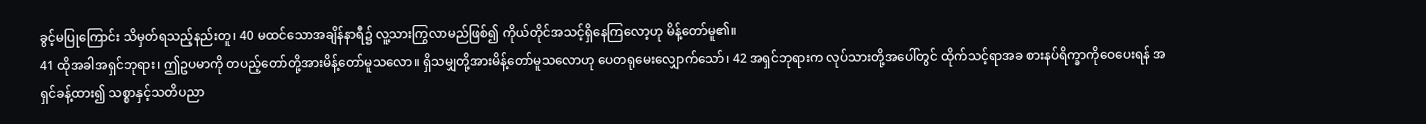ခွင့်မပြုကြောင်း သိမှတ်ရသည့်နည်းတူ၊ 40 မထင်သောအချိန်နာရီ၌ လူ့သားကြွလာမည်ဖြစ်၍ ကိုယ်တိုင်အသင့်ရှိနေကြလော့ဟု မိန့်တော်မူ၏။
41 ထိုအခါအရှင်ဘုရား၊ ဤဥပမာကို တပည့်တော်တို့အားမိန့်တော်မူသလော။ ရှိသမျှတို့အားမိန့်တော်မူသလောဟု ပေတရုမေးလျှောက်သော်၊ 42 အရှင်ဘုရားက လုပ်သားတို့အပေါ်တွင် ထိုက်သင့်ရာအခ စားနပ်ရိက္ခာကိုဝေပေးရန် အရှင်ခန့်ထား၍ သစ္စာနှင့်သတိပညာ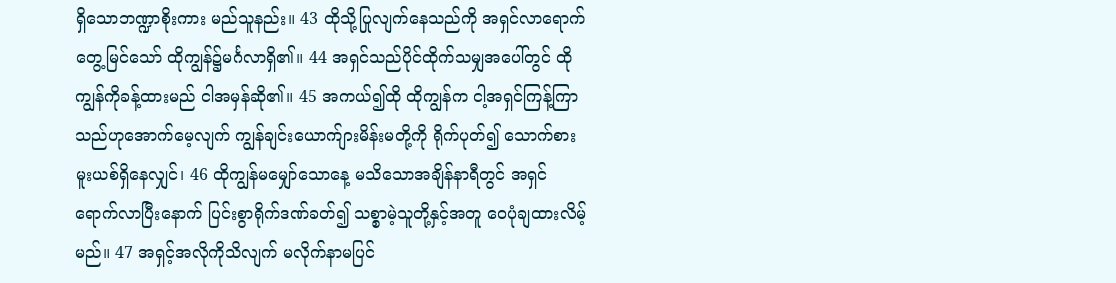ရှိသောဘဏ္ဍာစိုးကား မည်သူနည်း။ 43 ထိုသို့ပြုလျက်နေသည်ကို အရှင်လာရောက်တွေ့မြင်သော် ထိုကျွန်၌မင်္ဂလာရှိ၏။ 44 အရှင်သည်ပိုင်ထိုက်သမျှအပေါ်တွင် ထိုကျွန်ကိုခန့်ထားမည် ငါအမှန်ဆို၏။ 45 အကယ်၍ထို ထိုကျွန်က ငါ့အရှင်ကြန့်ကြာသည်ဟုအောက်မေ့လျက် ကျွန်ချင်းယောက်ျားမိန်းမတို့ကို ရိုက်ပုတ်၍ သောက်စားမူးယစ်ရှိနေလျှင်၊ 46 ထိုကျွန်မမျှော်သောနေ့ မသိသောအချိန်နာရီတွင် အရှင်ရောက်လာပြီးနောက် ပြင်းစွာရိုက်ဒဏ်ခတ်၍ သစ္စာမဲ့သူတို့နှင့်အတူ ဝေပုံချထားလိမ့်မည်။ 47 အရှင့်အလိုကိုသိလျက် မလိုက်နာမပြင်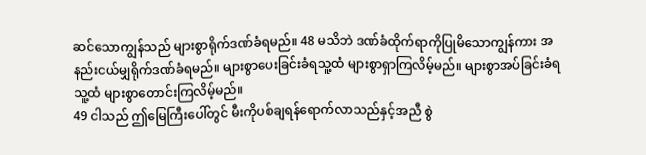ဆင်သောကျွန်သည် များစွာရိုက်ဒဏ်ခံရမည်။ 48 မသိဘဲ ဒဏ်ခံထိုက်ရာကိုပြုမိသောကျွန်ကား အနည်းငယ်မျှရိုက်ဒဏ်ခံရမည်။ များစွာပေးခြင်းခံရသူ့ထံ များစွာရှာကြလိမ့်မည်။ များစွာအပ်ခြင်းခံရသူ့ထံ များစွာတောင်းကြလိမ့်မည်။
49 ငါသည် ဤမြေကြီးပေါ်တွင် မီးကိုပစ်ချရန်ရောက်လာသည်နှင့်အညီ စွဲ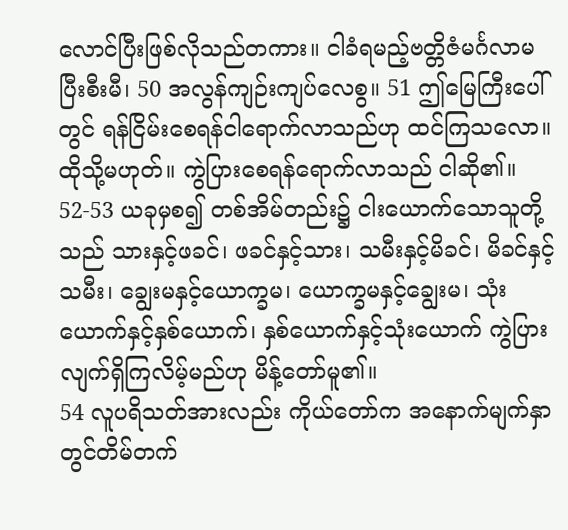လောင်ပြီးဖြစ်လိုသည်တကား။ ငါခံရမည့်ဗတ္တိဇံမင်္ဂလာမပြီးစီးမီ၊ 50 အလွန်ကျဉ်းကျပ်လေစွ။ 51 ဤမြေကြီးပေါ်တွင် ရန်ငြိမ်းစေရန်ငါရောက်လာသည်ဟု ထင်ကြသလော။ ထိုသို့မဟုတ်။ ကွဲပြားစေရန်ရောက်လာသည် ငါဆို၏။ 52-53 ယခုမှစ၍ တစ်အိမ်တည်း၌ ငါးယောက်သောသူတို့သည် သားနှင့်ဖခင်၊ ဖခင်နှင့်သား၊ သမီးနှင့်မိခင်၊ မိခင်နှင့်သမီး၊ ချွေးမနှင့်ယောက္ခမ၊ ယောက္ခမနှင့်ချွေးမ၊ သုံးယောက်နှင့်နှစ်ယောက်၊ နှစ်ယောက်နှင့်သုံးယောက် ကွဲပြားလျက်ရှိကြလိမ့်မည်ဟု မိန့်တော်မူ၏။
54 လူပရိသတ်အားလည်း ကိုယ်တော်က အနောက်မျက်နှာတွင်တိမ်တက်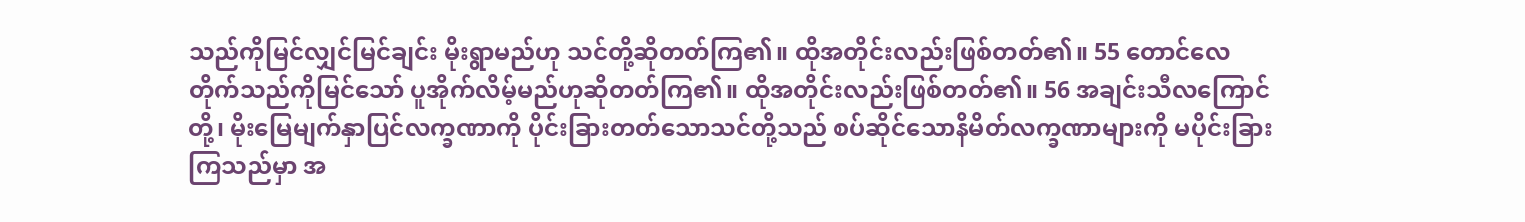သည်ကိုမြင်လျှင်မြင်ချင်း မိုးရွာမည်ဟု သင်တို့ဆိုတတ်ကြ၏။ ထိုအတိုင်းလည်းဖြစ်တတ်၏။ 55 တောင်လေတိုက်သည်ကိုမြင်သော် ပူအိုက်လိမ့်မည်ဟုဆိုတတ်ကြ၏။ ထိုအတိုင်းလည်းဖြစ်တတ်၏။ 56 အချင်းသီလကြောင်တို့၊ မိုးမြေမျက်နှာပြင်လက္ခဏာကို ပိုင်းခြားတတ်သောသင်တို့သည် စပ်ဆိုင်သောနိမိတ်လက္ခဏာများကို မပိုင်းခြားကြသည်မှာ အ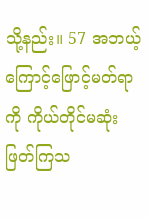သို့နည်း။ 57 အဘယ့်ကြောင့်ဖြောင့်မတ်ရာကို ကိုယ်တိုင်မဆုံးဖြတ်ကြသ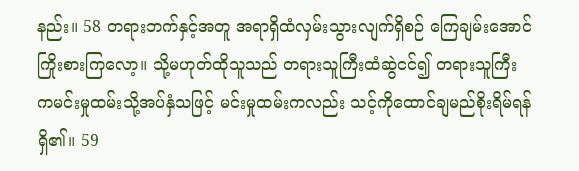နည်း။ 58 တရားဘက်နှင့်အတူ အရာရှိထံလှမ်းသွားလျက်ရှိစဉ် ကြေချမ်းအောင်ကြိုးစားကြလော့။ သို့မဟုတ်ထိုသူသည် တရားသူကြီးထံဆွဲငင်၍ တရားသူကြီးကမင်းမှုထမ်းသို့အပ်နှံသဖြင့် မင်းမှုထမ်းကလည်း သင့်ကိုထောင်ချမည်စိုးရိမ်ရန်ရှိ၏။ 59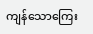ကျန်သောကြေး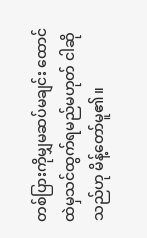တစ်ပြားကိုမျှမဆပ်မချင်း ထောင်ထဲမှသင်ထွက်ရမည်မဟုတ် ငါဆိုသည်ဟု မိန့်တော်မူ၏။